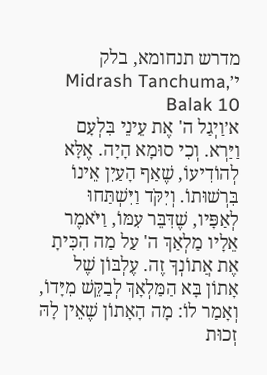מדרש תנחומא, בלק י׳Midrash Tanchuma, Balak 10
א׳וַיְגַל ה' אֶת עֵינֵי בִּלְעָם וַיַּרְא. וְכִי סוּמָא הָיָה. אֶלָּא לְהוֹדִיעוֹ, שֶׁאַף הָעַיִן אֵינוֹ בִּרְשׁוּתוֹ. וְיִקֹּד וַיִּשְׁתַּחוּ לְאַפָּיו, שֶׁדִּבֵּר עִמּוֹ, וַיֹּאמֶר אֵלָיו מַלְאַךְ ה' עַל מַה הִכִּיתָ אֶת אֲתוֹנְךָ זֶה. עֶלְבּוֹן שֶׁל אָתוֹן בָּא הַמַּלְאָךְ לְבַקֵּשׁ מִיָּדוֹ, וְאָמַר לוֹ: מָה הָאָתוֹן שֶׁאֵין לָהּ זְכוּת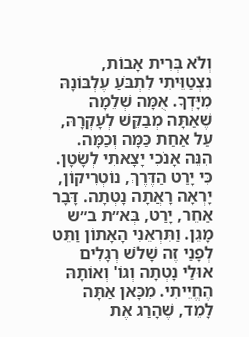וְלֹא בְּרִית אָבוֹת, נִצְטַוֵּיתִי לִתְבֹּעַ עֶלְבּוֹנָהּ מִיָּדְךָ. אֻמָּה שְׁלֵמָה שֶׁאַתָּה מְבַקֵּשׁ לְעָקְרָהּ, עַל אַחַת כַּמָּה וְכַמָּה. הִנֵּה אָנֹכִי יָצָאתִי לְשָׂטָן. כִּי יָרַט הַדֶּרֶךְ, נוֹטְרִיקוֹן, יָרְאָה רָאֲתָה נָטְתָה. דָּבָר אַחֵר, יָרַט, בְּא״ת ב״ש מָגֵן. וַתִּרְאֵנִי הָאָתוֹן וַתֵּט לְפָנַי זֶה שָׁלֹשׁ רְגָלִים אוּלַי נָטְתָה וְגוֹ' וְאוֹתָהּ הֶחֱיֵיתִי. מִכָּאן אַתָּה לָמֵד, שֶׁהָרַג אֶת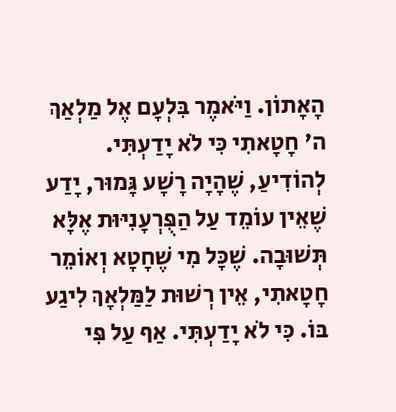הָאָתוֹן. וַיֹּאמֶר בִּלְעָם אֶל מַלְאַךְ ה' חָטָאתִי כִּי לֹא יָדַעְתִּי. לְהוֹדִיעַ, שֶׁהָיָה רָשָׁע גָּמוּר, יָדַע שֶׁאֵין עוֹמֵד עַל הַפֻּרְעָנִיּוּת אֶלָּא תְּשׁוּבָה. שֶׁכָּל מִי שֶׁחָטָא וְאוֹמֵר חָטָאתִי, אֵין רְשׁוּת לַמַּלְאָךְ לִיגַע בּוֹ. כִּי לֹא יָדַעְתִּי. אַף עַל פִּי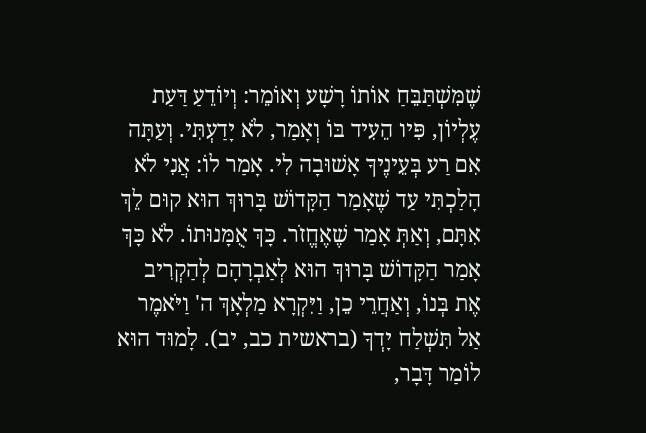שֶׁמִּשְׁתַּבֵּחַ אוֹתוֹ רָשָׁע וְאוֹמֵר: וְיוֹדֵעַ דַּעַת עֶלְיוֹן, פִּיו הֵעִיד בּוֹ וְאָמַר, לֹא יָדַעְתִּי. וְעַתָּה אִם רַע בְּעֵינֶיךָ אָשׁוּבָה לִי. אָמַר לוֹ: אֲנִי לֹא הָלַכְתִּי עַד שֶׁאָמַר הַקָּדוֹשׁ בָּרוּךְ הוּא קוּם לֵךְ אִתָּם, וְאַתְּ אָמַר שֶׁאֶחֱזֹר. כָּךְ אֻמָּנוּתוֹ. לֹא כָּךְ אָמַר הַקָּדוֹשׁ בָּרוּךְ הוּא לְאַבְרָהָם לְהַקְרִיב אֶת בְּנוֹ, וְאַחֲרֵי כֵן, וַיִּקְרָא מַלְאָךְ ה' וַיֹּאמֶר אַל תִּשְׁלַח יָדְךָ (בראשית כב, יב). לָמוּד הוּא לוֹמַר דָּבָר,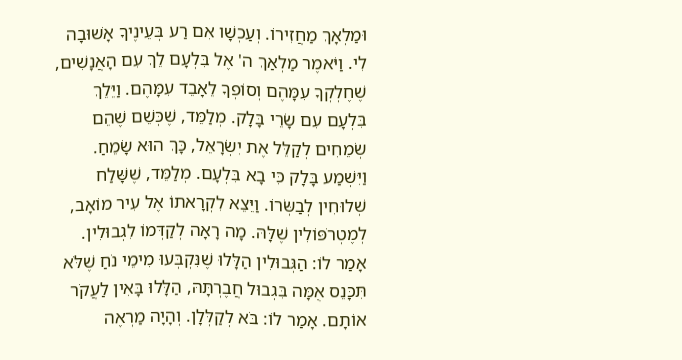וּמַלְאָךְ מַחֲזִירוֹ. וְעַכְשָׁו אִם רַע בְּעֵינֶיךָ אָשׁוּבָה לִי. וַיֹּאמֶר מַלְאַךְ ה' אֶל בִּלְעָם לֵךְ עִם הָאֲנָשִׁים, שֶׁחֶלְקְךָ עִמָּהֶם וְסוֹפְךָ לֵאָבֵד עִמָּהֶם. וַיֵּלֵךְ בִּלְעָם עִם שָׂרֵי בָּלָק. מְלַמֵּד, שֶׁכְּשֵׁם שֶׁהֵם שְׂמֵחִים לְקַלֵּל אֶת יִשְׂרָאֵל, כָּךְ הוּא שָׂמֵחַ. וַיִּשְׁמַע בָּלָק כִּי בָא בִּלְעָם. מְלַמֵּד, שֶׁשָּׁלַח שְׁלוּחִין לְבַשְּׂרוֹ. וַיֵּצֵא לִקְרָאתוֹ אֶל עִיר מוֹאָב, לְמֶטְרֹפּוֹלִין שֶׁלָּהּ. מָה רָאָה לְקַדְּמוֹ לִגְבוּלִין. אָמַר לוֹ: הַגְּבוּלִין הַלָּלוּ שֶׁנִּקְבְּעוּ מִימֵי נֹחַ שֶׁלֹּא תִּכָּנֵס אֻמָּה בִּגְבוּל חֲבֶרְתָּהּ, הַלָּלוּ בָּאִין לַעֲקֹר אוֹתָם. אָמַר לוֹ: בֹּא לְקַלְּלָן. וְהָיָה מַרְאֶה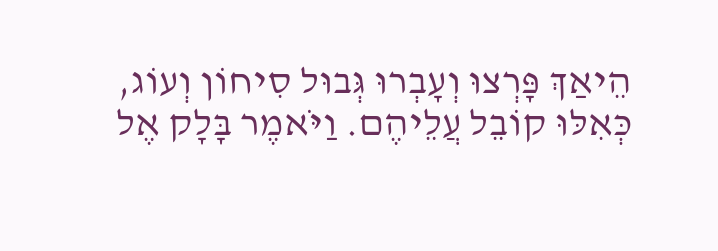הֵיאַךְ פָּרְצוּ וְעָבְרוּ גְּבוּל סִיחוֹן וְעוֹג, כְּאִלּוּ קוֹבֵל עֲלֵיהֶם. וַיֹּאמֶר בָּלָק אֶל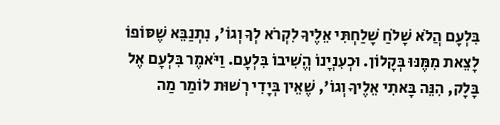בִּלְעָם הֲלֹא שָׁלֹחַ שָׁלַחְתִּי אֵלֶיךָ לִקְרֹא לְךָ וְגוֹ', נִתְנַבֵּא שֶׁסּוֹפוֹ לָצֵאת מִמֶּנּוּ בְּקָלוֹן. וּכְעִנְיָנוֹ הֱשִׁיבוֹ בִּלְעָם. וַיֹּאמֶר בִּלְעָם אֶל בָּלָק, הִנֵּה בָּאתִי אֵלֶיךָ וְגוֹ', שֶׁאֵין בְּיָדִי רְשׁוּת לוֹמַר מַה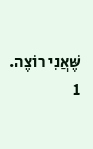שֶּׁאֲנִי רוֹצֶה.
1